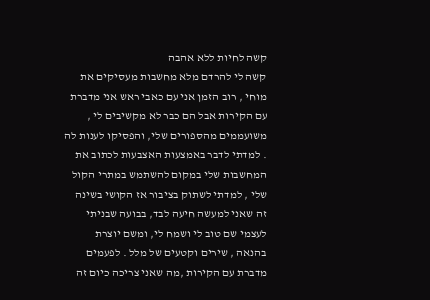קשה לחיות ללא אהבה
קשה לי להרדם מלא מחשבות מעסיקים את מוחי , רוב הזמן אני עם כאבי ראש אני מדברת עם הקירות אבל הם כבר לא מקשיבים לי , משועממים מהספורים שלי, והפסיקו לענות לה . למדתי לדבר באמצעות האצבעות לכתוב את המחשבות שלי במקום להשתמש במתרי הקול שלי , למדתי לשתוק בציבור אז הקושי בשינה זה שאני למעשה חיעה לבד, בבועה שבניתי לעצמי שם טוב לי ושמח לי, ומשם יוצרת בהנאה , שירים וקטעים של מלל . לפעמים מדברת עם הקירות ,מה שאני צריכה כיום זה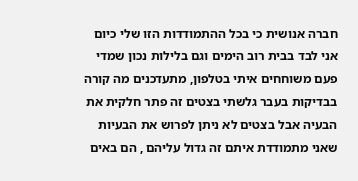חברה אנושית כי בכל ההתמודדות הזו שלי כיום אני לבד בבית רוב הימים וגם בלילות נכון שמדי פעם משוחחים איתי בטלפון, מתעדכנים מה קורה בבדיקות בעבר גלשתי בצטים זה פתר חלקית את הבעיה אבל בצטים לא ניתן לפרוש את הבעיות שאני מתמודדת איתם זה גדול עליהם , הם באים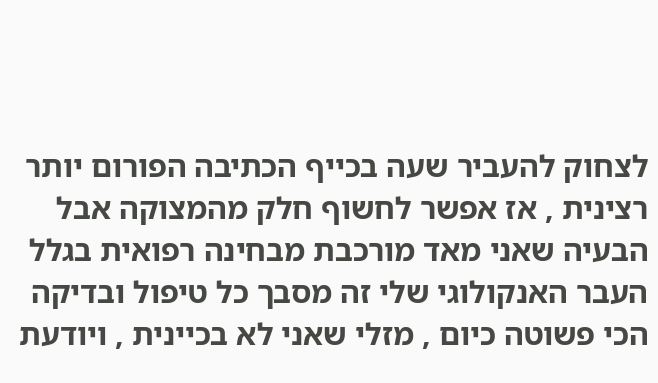לצחוק להעביר שעה בכייף הכתיבה הפורום יותר רצינית , אז אפשר לחשוף חלק מהמצוקה אבל הבעיה שאני מאד מורכבת מבחינה רפואית בגלל העבר האנקולוגי שלי זה מסבך כל טיפול ובדיקה הכי פשוטה כיום , מזלי שאני לא בכיינית , ויודעת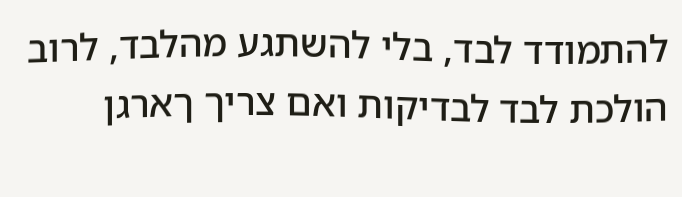להתמודד לבד, בלי להשתגע מהלבד, לרוב הולכת לבד לבדיקות ואם צריך ךארגן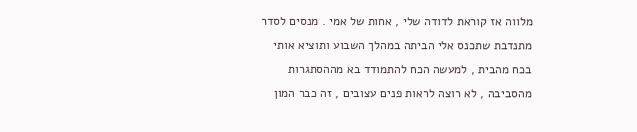מלווה אז קוראת לדודה שלי , אחות של אמי . מנסים לסדר מתנדבת שתכנס אלי הביתה במהלך השבוע ותוציא אותי בכח מהבית , למעשה הכח להתמודד בא מההסתגרות מהסביבה , לא רוצה לראות פנים עצובים , זה כבר המון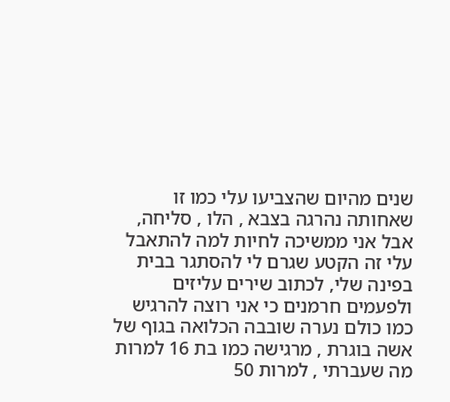שנים מהיום שהצביעו עלי כמו זו שאחותה נהרגה בצבא , הלו , סליחה, אבל אני ממשיכה לחיות למה להתאבל עלי זה הקטע שגרם לי להסתגר בבית בפינה שלי, לכתוב שירים עליזים ולפעמים חרמנים כי אני רוצה להרגיש כמו כולם נערה שובבה הכלואה בגוף של אשה בוגרת , מרגישה כמו בת 16 למרות מה שעברתי , למרות 50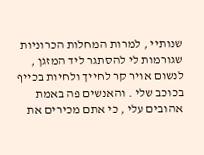שנותיי , למרות המחלות הכרוניות שגורמות לי להסתגר ליד המזגן , לנשום אויר קר לחייך ולחיות בכייף בכוכב שלי . והאנשים פה באמת אהובים עלי , כי אתם מכירים את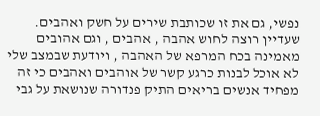נפשי, גם את זו שכותבת שירים על חשק ואהבים. שעדיין רוצה לחוש אהבה , אהבים , וגם אהובים מאמינה בכח המרפא של האהבה , ויודעת שבמצב שלי לא אוכל לבנות כרגע קשר של אוהבים ואהבים כי זה מפחיד אנשים בריאים התיק פנדורה שנושאת על גבי